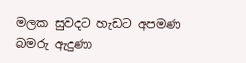මලක සුවදට හැඩට අපමණ
බමරු ඇදුණා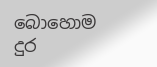බොහොම දුර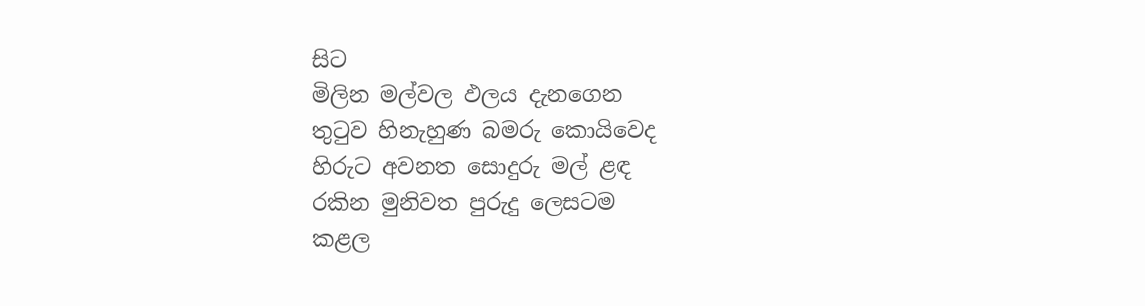සිට
මිලින මල්වල ඵලය දැනගෙන
තුටුව හිනැහුණ බමරු කොයිවෙද
හිරුට අවනත සොදුරු මල් ළඳ
රකින මුනිවත පුරුදු ලෙසටම
කළල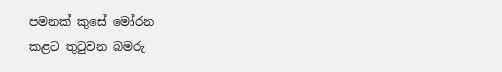පමනක් කුසේ මෝරන
කළට තුටුවන බමරු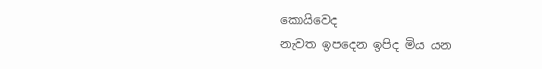කොයිවෙද
නැවත ඉපදෙන ඉපිද මිය යන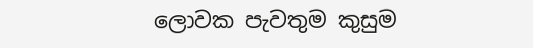ලොවක පැවතුම කුසුම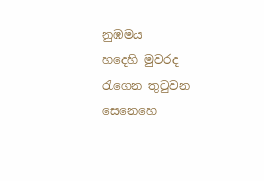නුඹමය
හදෙහි මුවරද රැගෙන තුටුවන
සෙනෙහෙ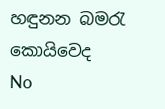හඳුනන බමරැ කොයිවෙද
No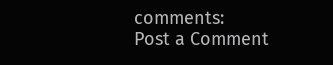comments:
Post a Comment